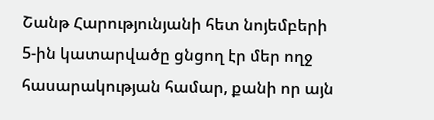Շանթ Հարությունյանի հետ նոյեմբերի 5-ին կատարվածը ցնցող էր մեր ողջ հասարակության համար, քանի որ այն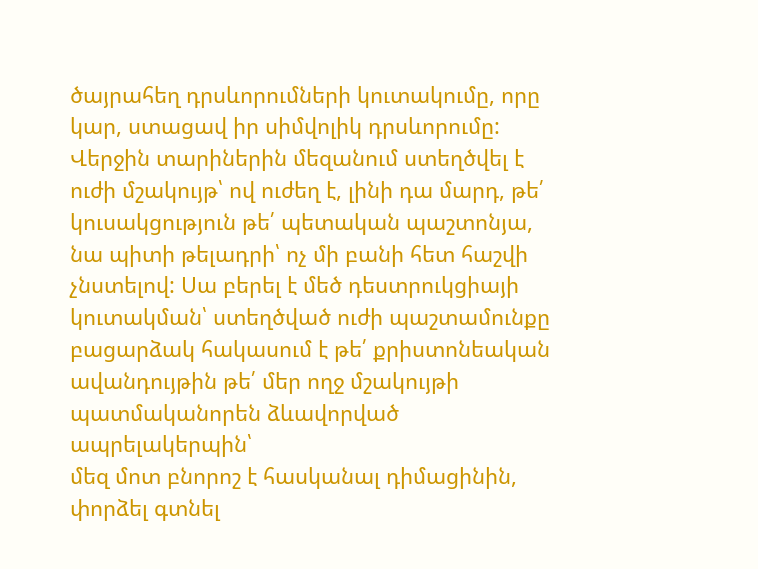ծայրահեղ դրսևորումների կուտակումը, որը կար, ստացավ իր սիմվոլիկ դրսևորումը:
Վերջին տարիներին մեզանում ստեղծվել է ուժի մշակույթ՝ ով ուժեղ է, լինի դա մարդ, թե՛ կուսակցություն թե՛ պետական պաշտոնյա,
նա պիտի թելադրի՝ ոչ մի բանի հետ հաշվի չնստելով: Սա բերել է մեծ դեստրուկցիայի կուտակման՝ ստեղծված ուժի պաշտամունքը բացարձակ հակասում է թե՛ քրիստոնեական ավանդույթին թե՛ մեր ողջ մշակույթի պատմականորեն ձևավորված ապրելակերպին՝
մեզ մոտ բնորոշ է հասկանալ դիմացինին, փորձել գտնել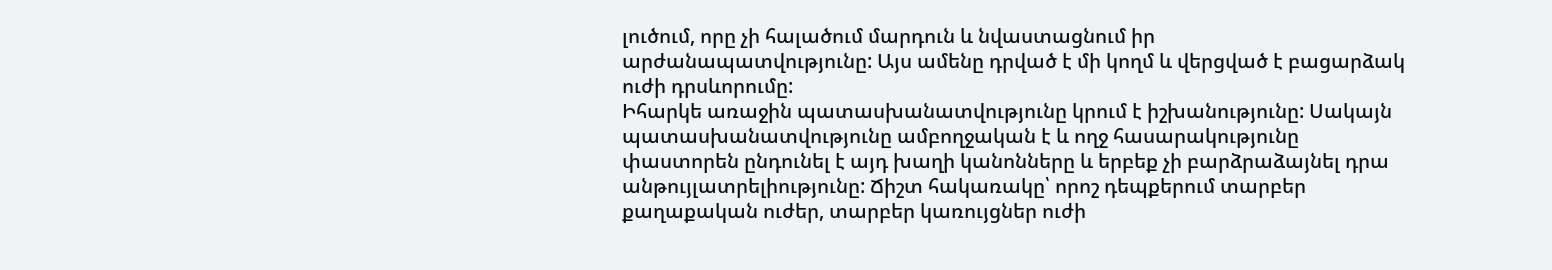լուծում, որը չի հալածում մարդուն և նվաստացնում իր արժանապատվությունը: Այս ամենը դրված է մի կողմ և վերցված է բացարձակ ուժի դրսևորումը:
Իհարկե առաջին պատասխանատվությունը կրում է իշխանությունը: Սակայն պատասխանատվությունը ամբողջական է և ողջ հասարակությունը փաստորեն ընդունել է այդ խաղի կանոնները և երբեք չի բարձրաձայնել դրա անթույլատրելիությունը: Ճիշտ հակառակը՝ որոշ դեպքերում տարբեր քաղաքական ուժեր, տարբեր կառույցներ ուժի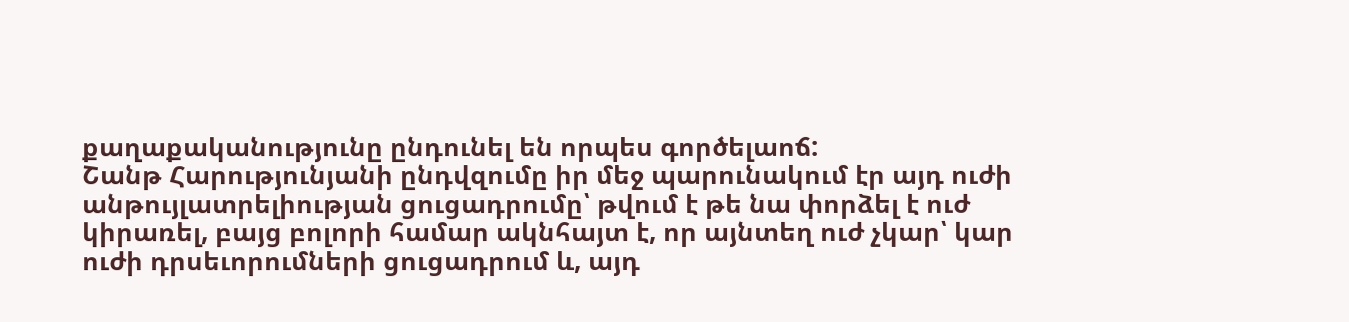քաղաքականությունը ընդունել են որպես գործելաոճ:
Շանթ Հարությունյանի ընդվզումը իր մեջ պարունակում էր այդ ուժի անթույլատրելիության ցուցադրումը՝ թվում է թե նա փորձել է ուժ կիրառել, բայց բոլորի համար ակնհայտ է, որ այնտեղ ուժ չկար՝ կար ուժի դրսեւորումների ցուցադրում և, այդ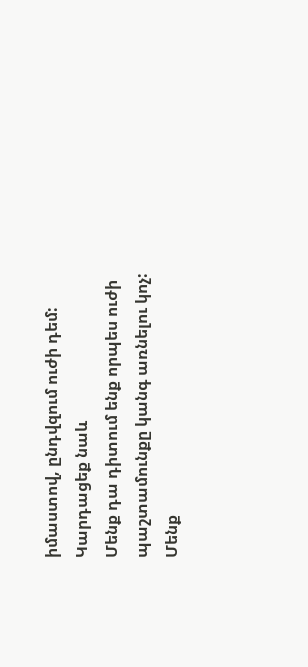իմաստով, ընդվզում ուժի դեմ:
Կարդացեք նաև
Մենք դա դիտում ենք որպես ուժի պաշտամունքը կանգ առնելու կոչ:
Մենք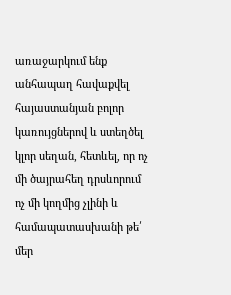առաջարկում ենք անհապաղ հավաքվել հայաստանյան բոլոր կառույցներով և ստեղծել կլոր սեղան, հետևել, որ ոչ մի ծայրահեղ դրսևորում ոչ մի կողմից չլինի և համապատասխանի թե՛ մեր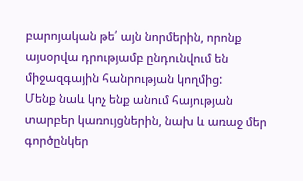բարոյական թե՛ այն նորմերին, որոնք այսօրվա դրությամբ ընդունվում են միջազգային հանրության կողմից:
Մենք նաև կոչ ենք անում հայության տարբեր կառույցներին, նախ և առաջ մեր գործընկեր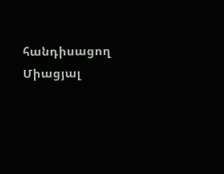հանդիսացող Միացյալ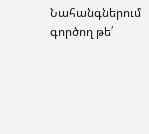Նահանգներում գործող թե՛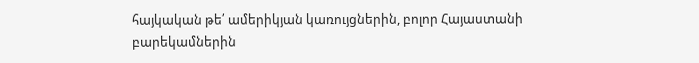հայկական թե՛ ամերիկյան կառույցներին, բոլոր Հայաստանի բարեկամներին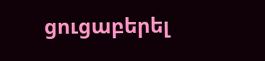ցուցաբերել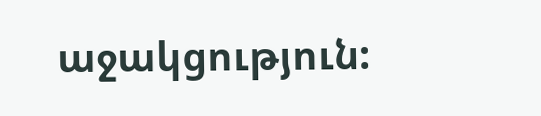աջակցություն: